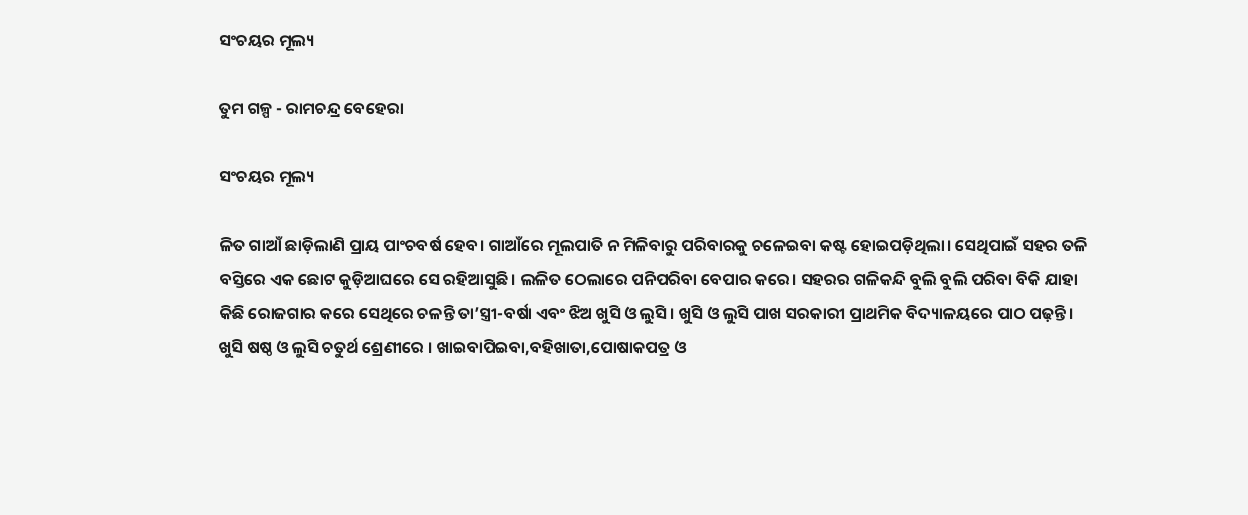ସଂଚୟର ମୂଲ୍ୟ

ତୁମ ଗଳ୍ପ - ରାମଚନ୍ଦ୍ର ବେହେରା

ସଂଚୟର ମୂଲ୍ୟ

ଳିତ ଗାଆଁ ଛାଡ଼ିଲାଣି ପ୍ରାୟ ପାଂଚବର୍ଷ ହେବ। ଗାଆଁରେ ମୂଲପାତି ନ ମିଳିବାରୁ ପରିବାରକୁ ଚଳେଇବା କଷ୍ଟ ହୋଇପଡ଼ିଥିଲା। ସେଥିପାଇଁ ସହର ତଳି ବସ୍ତିରେ ଏକ ଛୋଟ କୁଡ଼ିଆଘରେ ସେ ରହିଆସୁଛି। ଲଳିତ ଠେଲାରେ ପନିପରିବା ବେପାର କରେ। ସହରର ଗଳିକନ୍ଦି ବୁଲି ବୁଲି ପରିବା ବିକି ଯାହା କିଛି ରୋଜଗାର କରେ ସେଥିରେ ଚଳନ୍ତି ତା’ସ୍ତ୍ରୀ-ବର୍ଷା ଏବଂ ଝିଅ ଖୁସି ଓ ଲୁସି। ଖୁସି ଓ ଲୁସି ପାଖ ସରକାରୀ ପ୍ରାଥମିକ ବିଦ୍ୟାଳୟରେ ପାଠ ପଢ଼ନ୍ତି। ଖୁସି ଷଷ୍ଠ ଓ ଲୁସି ଚତୁର୍ଥ ଶ୍ରେଣୀରେ । ଖାଇବାପିଇବା,ବହିଖାତା,ପୋଷାକପତ୍ର ଓ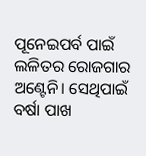ପୂନେଇପର୍ବ ପାଇଁ ଲଳିତର ରୋଜଗାର ଅଣ୍ଟେନି। ସେଥିପାଇଁ ବର୍ଷା ପାଖ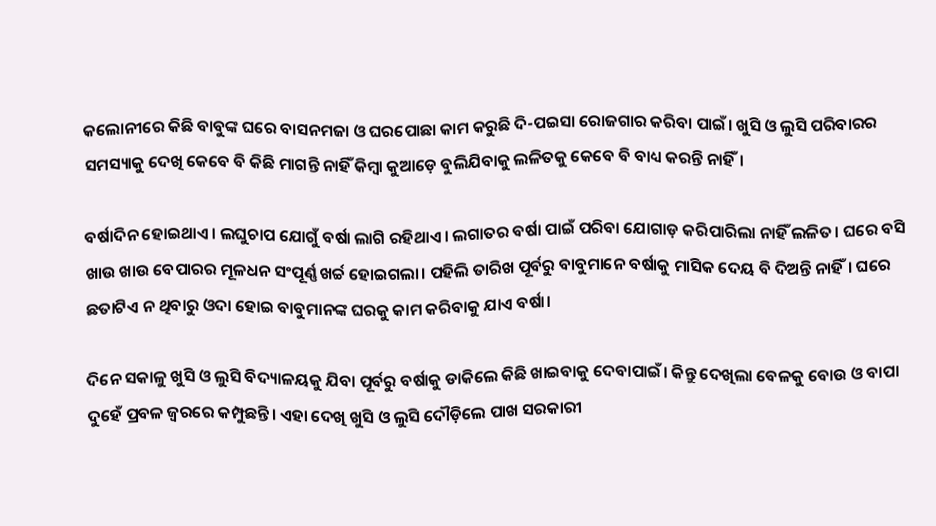କଲୋନୀରେ କିଛି ବାବୁଙ୍କ ଘରେ ବାସନମଜା ଓ ଘରପୋଛା କାମ କରୁଛି ଦି-ପଇସା ରୋଜଗାର କରିବା ପାଇଁ। ଖୁସି ଓ ଲୁସି ପରିବାରର ସମସ୍ୟାକୁ ଦେଖି କେବେ ବି କିଛି ମାଗନ୍ତି ନାହିଁ କିମ୍ବା କୁଆଡ଼େ ବୁଲିଯିବାକୁ ଲଳିତକୁ କେବେ ବି ବାଧ୍ୟ କରନ୍ତି ନାହିଁ।

ବର୍ଷାଦିନ ହୋଇଥାଏ। ଲଘୁଚାପ ଯୋଗୁଁ ବର୍ଷା ଲାଗି ରହିଥାଏ। ଲଗାତର ବର୍ଷା ପାଇଁ ପରିବା ଯୋଗାଡ଼ କରିପାରିଲା ନାହିଁ ଲଳିତ। ଘରେ ବସି ଖାଉ ଖାଉ ବେପାରର ମୂଳଧନ ସଂପୂର୍ଣ୍ଣ ଖର୍ଚ୍ଚ ହୋଇଗଲା। ପହିଲି ତାରିଖ ପୂର୍ବରୁ ବାବୁମାନେ ବର୍ଷାକୁ ମାସିକ ଦେୟ ବି ଦିଅନ୍ତି ନାହିଁ। ଘରେ ଛତାଟିଏ ନ ଥିବାରୁ ଓଦା ହୋଇ ବାବୁମାନଙ୍କ ଘରକୁ କାମ କରିବାକୁ ଯାଏ ବର୍ଷା।

ଦିନେ ସକାଳୁ ଖୁସି ଓ ଲୁସି ବିଦ୍ୟାଳୟକୁ ଯିବା ପୂର୍ବରୁ ବର୍ଷାକୁ ଡାକିଲେ କିଛି ଖାଇବାକୁ ଦେବାପାଇଁ। କିନ୍ତୁ ଦେଖିଲା ବେଳକୁ ବୋଉ ଓ ବାପା ଦୁହେଁ ପ୍ରବଳ ଜ୍ୱରରେ କମ୍ପୁଛନ୍ତି। ଏହା ଦେଖି ଖୁସି ଓ ଲୁସି ଦୌଡ଼ିଲେ ପାଖ ସରକାରୀ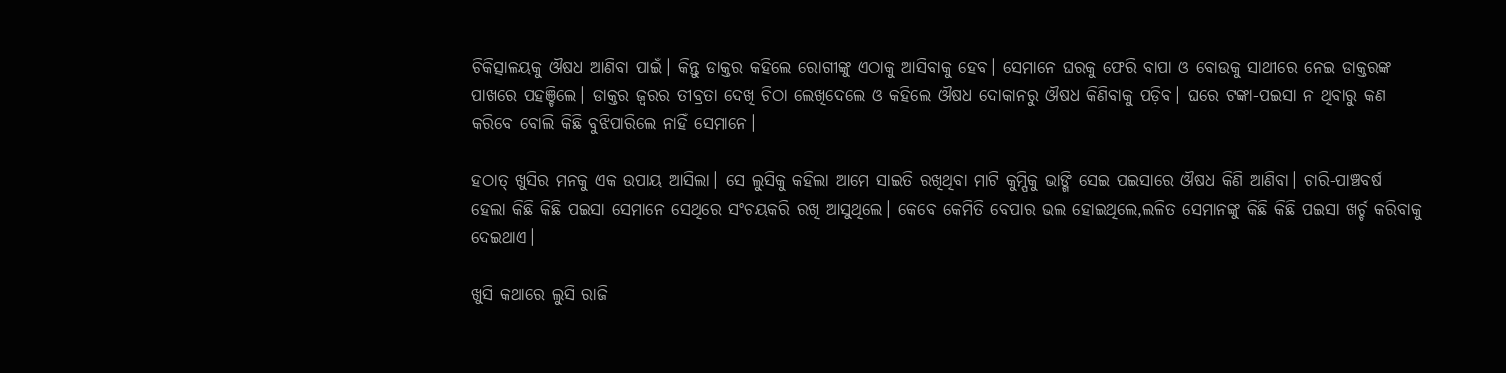ଚିକିତ୍ସାଳୟକୁ ଔଷଧ ଆଣିବା ପାଇଁ। କିନ୍ତୁ ଡାକ୍ତର କହିଲେ ରୋଗୀଙ୍କୁ ଏଠାକୁ ଆସିବାକୁ ହେବ। ସେମାନେ ଘରକୁ ଫେରି ବାପା ଓ ବୋଉକୁ ସାଥୀରେ ନେଇ ଡାକ୍ତରଙ୍କ ପାଖରେ ପହଞ୍ଚିଲେ। ଡାକ୍ତର ଜ୍ୱରର ତୀବ୍ରତା ଦେଖି ଚିଠା ଲେଖିଦେଲେ ଓ କହିଲେ ଔଷଧ ଦୋକାନରୁ ଔଷଧ କିଣିବାକୁ ପଡ଼ିବ। ଘରେ ଟଙ୍କା-ପଇସା ନ ଥିବାରୁ କଣ କରିବେ ବୋଲି କିଛି ବୁଝିପାରିଲେ ନାହିଁ ସେମାନେ।

ହଠାତ୍ ଖୁସିର ମନକୁ ଏକ ଉପାୟ ଆସିଲା। ସେ ଲୁସିକୁ କହିଲା ଆମେ ସାଇତି ରଖିଥିବା ମାଟି କୁମ୍ପିକୁ ଭାଙ୍ଗି ସେଇ ପଇସାରେ ଔଷଧ କିଣି ଆଣିବା। ଚାରି-ପାଞ୍ଚବର୍ଷ ହେଲା କିଛି କିଛି ପଇସା ସେମାନେ ସେଥିରେ ସଂଚୟକରି ରଖି ଆସୁଥିଲେ। କେବେ କେମିତି ବେପାର ଭଲ ହୋଇଥିଲେ,ଲଳିତ ସେମାନଙ୍କୁ କିଛି କିଛି ପଇସା ଖର୍ଚ୍ଚ କରିବାକୁ ଦେଇଥାଏ।

ଖୁସି କଥାରେ ଲୁସି ରାଜି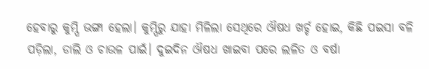ହେବାରୁ କୁମ୍ପି ଭଙ୍ଗା ହେଲା। କୁମ୍ପିରୁ ଯାହା ମିଳିଲା ସେଥିରେ ଔଷଧ ଖର୍ଚ୍ଚ ହୋଇ, କିଛି ପଇସା ବଳି ପଡ଼ିଲା, ଡାଲି ଓ ଚାଉଳ ପାଇଁ। ଦୁଇଦିନ ଔଷଧ ଖାଇବା ପରେ ଲଳିତ ଓ ବର୍ଷା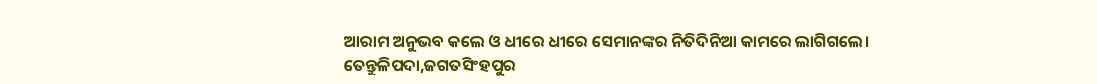ଆରାମ ଅନୁଭବ କଲେ ଓ ଧୀରେ ଧୀରେ ସେମାନଙ୍କର ନିତିଦିନିଆ କାମରେ ଲାଗିଗଲେ।
ତେନ୍ତୁଳିପଦା,ଜଗତସିଂହପୁର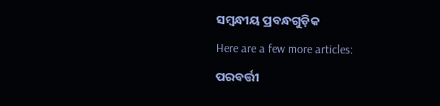ସମ୍ବନ୍ଧୀୟ ପ୍ରବନ୍ଧଗୁଡ଼ିକ
Here are a few more articles:
ପରବର୍ତ୍ତୀ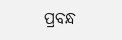ପ୍ରବନ୍ଧ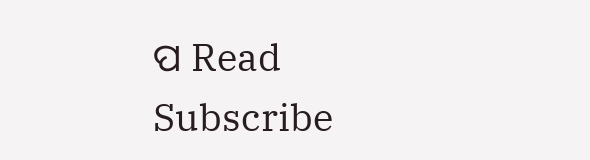ପ Read
Subscribe